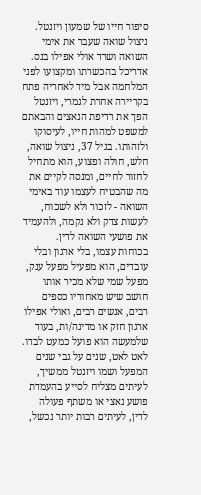סיפור חייו של שמעון ויזנטל.
ניצול שואה שעבר את אימי השואה ושרד אולי אפילו בנס. אדריכל בהכשרתו ומקצועו לפני המלחמה אבל מיד לאחריה פתח בקריירה אחרת לגמרי, ויזנטל הפך את רדיפת הנאצים והבאתם למשפט למהות חייו, לעיסוקו ולזהותו. בגיל 37, ניצול שואה, חלש, חולה ופצוע, הוא מתחיל לחזור לחיים, ומנסה לקיים את מה שהבטיח לעצמו עוד באימי השואה - לזכור ולא לשכוח, לעשות צדק ולא נקמה, ולהעמיד את פושעי השואה לדין.
בכוחות עצמו, בלי ארגון ובלי עובדים, הוא מפעיל מפעל ענק, מפעל שמי שלא מכיר אותו חושב שיש מאחוריו כספים רבים, אנשים רבים, ואולי אפילו ארגון חזק או מדינה/ות, בעוד שלמעשה הוא פועל כמעט לבדו. לאט לאט, שנים על גבי שנים המפעל ושמו ויזנטל ממשיך, לעיתים מצליח לסייע בהעמדת פושע נאצי או משתף פעולה לדין, לעיתים רבות יותר נכשל,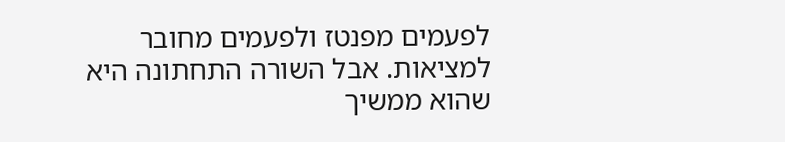לפעמים מפנטז ולפעמים מחובר למציאות. אבל השורה התחתונה היא שהוא ממשיך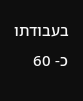בעבודתו כ- 60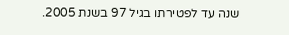שנה עד לפטירתו בגיל 97 בשנת 2005.